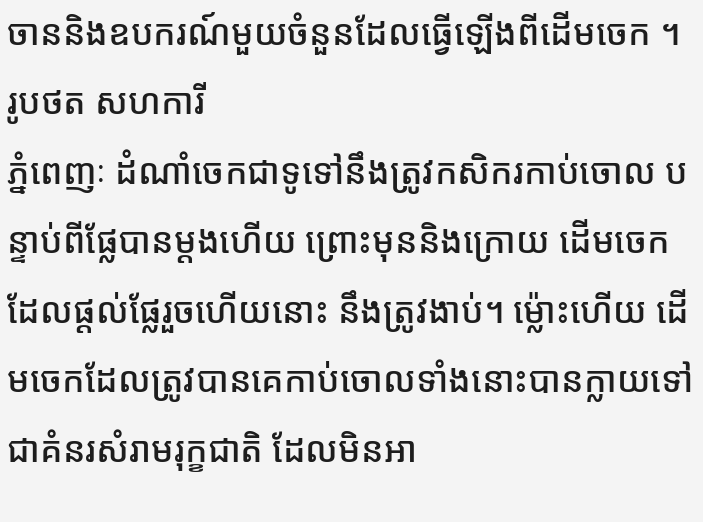ចាននិងឧបករណ៍មួយចំនួនដែលធ្វើឡើងពីដើមចេក ។ រូបថត សហការី
ភ្នំពេញៈ ដំណាំចេកជាទូទៅនឹងត្រូវកសិករកាប់ចោល បន្ទាប់ពីផ្លែបានម្ដងហើយ ព្រោះមុននិងក្រោយ ដើមចេកដែលផ្ដល់ផ្លែរួចហើយនោះ នឹងត្រូវងាប់។ ម្ល៉ោះហើយ ដើមចេកដែលត្រូវបានគេកាប់ចោលទាំងនោះបានក្លាយទៅជាគំនរសំរាមរុក្ខជាតិ ដែលមិនអា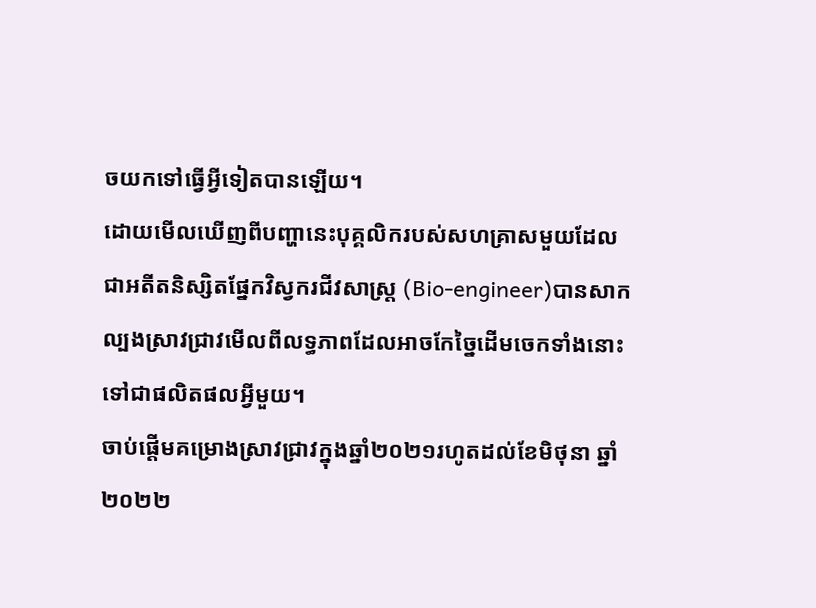ចយកទៅធ្វើអ្វីទៀតបានឡើយ។
ដោយមើលឃើញពីបញ្ហានេះបុគ្គលិករបស់សហគ្រាសមួយដែលជាអតីតនិស្សិតផ្នែកវិស្វករជីវសាស្ត្រ (Bio-engineer)បានសាកល្បងស្រាវជ្រាវមើលពីលទ្ធភាពដែលអាចកែច្នៃដើមចេកទាំងនោះទៅជាផលិតផលអ្វីមួយ។
ចាប់ផ្ដើមគម្រោងស្រាវជ្រាវក្នុងឆ្នាំ២០២១រហូតដល់ខែមិថុនា ឆ្នាំ២០២២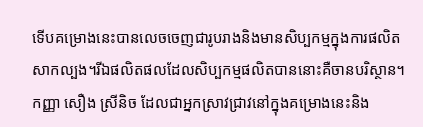ទើបគម្រោងនេះបានលេចចេញជារូបរាងនិងមានសិប្បកម្មក្នុងការផលិតសាកល្បង។រីឯផលិតផលដែលសិប្បកម្មផលិតបាននោះគឺចានបរិស្ថាន។
កញ្ញា សឿង ស្រីនិច ដែលជាអ្នកស្រាវជ្រាវនៅក្នុងគម្រោងនេះនិង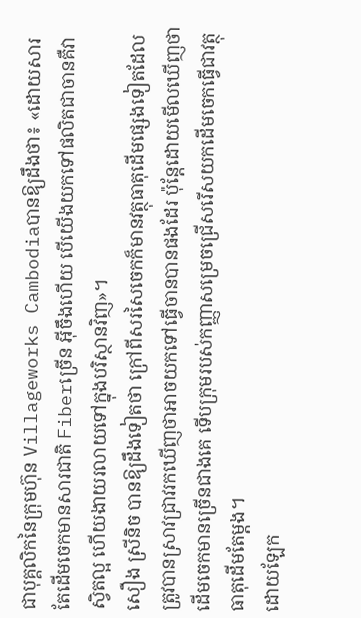ជាបុគ្គលិកនៃក្រុមហ៊ុន Villageworks Cambodiaបានឱ្យដឹងថា៖ «ដោយសារតែដើមចេកមានសារជាតិ Fiberច្រើន អ៊ីចឹងហើយ បើយើងយកទៅផលិតជាចានគឺវាស្វិតល្អ ហើយងាយរលាយទៅក្នុងបរិស្ថានវិញ»។
សឿង ស្រីនិច បានឱ្យដឹងទៀតថា ក្រៅពីសរសៃចេកក៏មានវត្ថុធាតុដើមផ្សេងទៀតដែលត្រូវបានស្រាវជ្រាវរកឃើញថាអាចយកទៅធ្វើចានបានផងដែរ ប៉ុន្តែដោយមើលឃើញថាដើមចេកមានច្រើនជាងគេ ទើបក្រុមរបស់កញ្ញាសម្រេចជ្រើសរើសយកដើមចេកធ្វើជាវត្ថុធាតុដើមតែម្ដង។
ដោយឡែក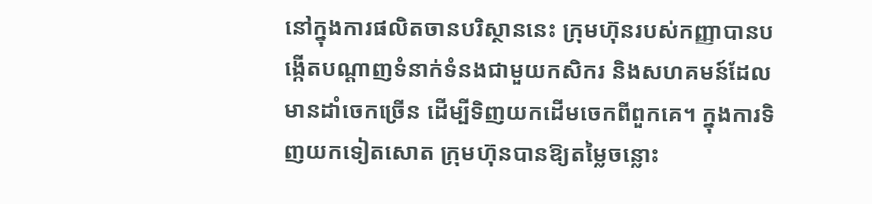នៅក្នុងការផលិតចានបរិស្ថាននេះ ក្រុមហ៊ុនរបស់កញ្ញាបានបង្កើតបណ្ដាញទំនាក់ទំនងជាមួយកសិករ និងសហគមន៍ដែលមានដាំចេកច្រើន ដើម្បីទិញយកដើមចេកពីពួកគេ។ ក្នុងការទិញយកទៀតសោត ក្រុមហ៊ុនបានឱ្យតម្លៃចន្លោះ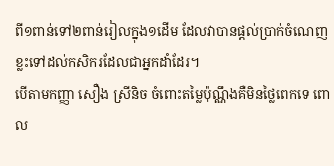ពី១ពាន់ទៅ២ពាន់រៀលក្នុង១ដើម ដែលវាបានផ្ដល់ប្រាក់ចំណេញខ្លះទៅដល់កសិករដែលជាអ្នកដាំដែរ។
បើតាមកញ្ញា សឿង ស្រីនិច ចំពោះតម្លៃប៉ុណ្ណឹងគឺមិនថ្លៃពេកទេ ពោល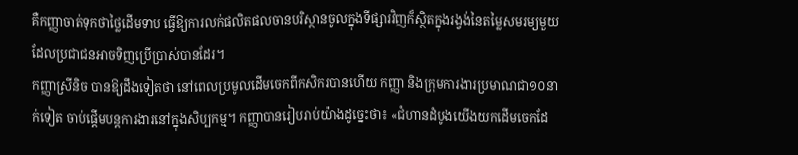គឺកញ្ញាចាត់ទុកថាថ្លៃដើមទាប ធ្វើឱ្យការលក់ផលិតផលចានបរិស្ថានចូលក្នុងទីផ្សារវិញក៏ស្ថិតក្នុងរង្វង់នៃតម្លៃសមរម្យមួយដែលប្រជាជនអាចទិញប្រើប្រាស់បានដែរ។
កញ្ញាស្រីនិច បានឱ្យដឹងទៀតថា នៅពេលប្រមូលដើមចេកពីកសិករបានហើយ កញ្ញា និងក្រុមការងារប្រមាណជា១០នាក់ទៀត ចាប់ផ្ដើមបន្តការងារនៅក្នុងសិប្បកម្ម។ កញ្ញាបានរៀបរាប់យ៉ាងដូច្នេះថា៖ «ជំហានដំបូងយើងយកដើមចេកដែ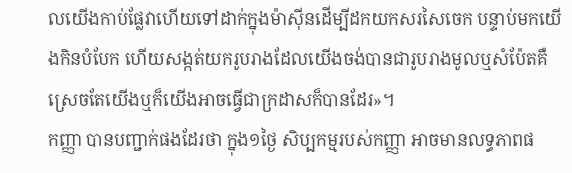លយើងកាប់ផ្លែវាហើយទៅដាក់ក្នុងម៉ាស៊ីនដើម្បីដកយកសរសៃចេក បន្ទាប់មកយើងកិនបំបែក ហើយសង្កត់យករូបរាងដែលយើងចង់បានជារូបរាងមូលឬសំប៉ែតគឺស្រេចតែយើងឬក៏យើងអាចធ្វើជាក្រដាសក៏បានដែរ»។
កញ្ញា បានបញ្ជាក់ផងដែរថា ក្នុង១ថ្ងៃ សិប្បកម្មរបស់កញ្ញា អាចមានលទ្ធភាពផ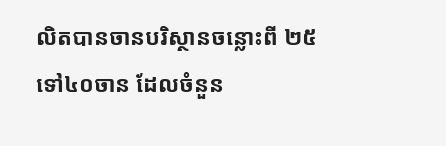លិតបានចានបរិស្ថានចន្លោះពី ២៥ទៅ៤០ចាន ដែលចំនួន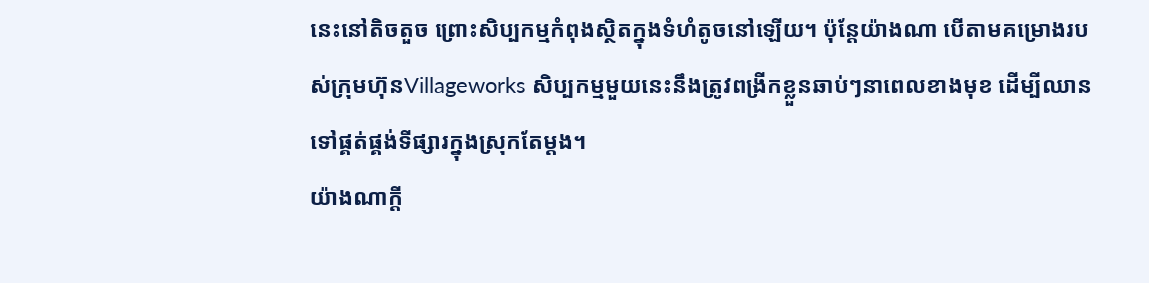នេះនៅតិចតួច ព្រោះសិប្បកម្មកំពុងស្ថិតក្នុងទំហំតូចនៅឡើយ។ ប៉ុន្តែយ៉ាងណា បើតាមគម្រោងរបស់ក្រុមហ៊ុនVillageworks សិប្បកម្មមួយនេះនឹងត្រូវពង្រីកខ្លួនឆាប់ៗនាពេលខាងមុខ ដើម្បីឈានទៅផ្គត់ផ្គង់ទីផ្សារក្នុងស្រុកតែម្ដង។
យ៉ាងណាក្ដី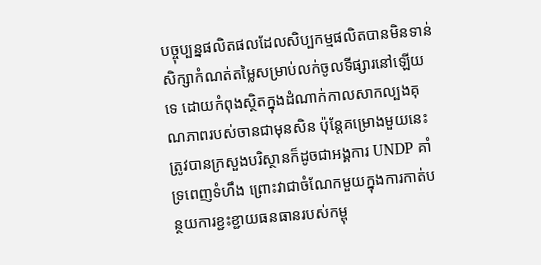បច្ចុប្បន្នផលិតផលដែលសិប្បកម្មផលិតបានមិនទាន់សិក្សាកំណត់តម្លៃសម្រាប់លក់ចូលទីផ្សារនៅឡើយទេ ដោយកំពុងស្ថិតក្នុងដំណាក់កាលសាកល្បងគុណភាពរបស់ចានជាមុនសិន ប៉ុន្តែគម្រោងមួយនេះត្រូវបានក្រសួងបរិស្ថានក៏ដូចជាអង្គការ UNDP គាំទ្រពេញទំហឹង ព្រោះវាជាចំណែកមួយក្នុងការកាត់បន្ថយការខ្ជះខ្ជាយធនធានរបស់កម្ពុ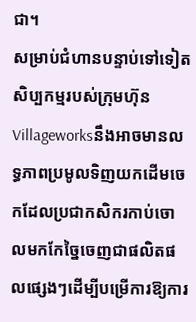ជា។
សម្រាប់ជំហានបន្ទាប់ទៅទៀតសិប្បកម្មរបស់ក្រុមហ៊ុនVillageworksនឹងអាចមានលទ្ធភាពប្រមូលទិញយកដើមចេកដែលប្រជាកសិករកាប់ចោលមកកែច្នៃចេញជាផលិតផលផ្សេងៗដើម្បីបម្រើការឱ្យការ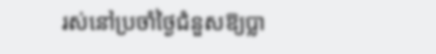រស់នៅប្រចាំថ្ងៃជំនួសឱ្យប្លា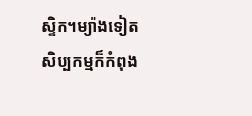ស្ទិក។ម្យ៉ាងទៀតសិប្បកម្មក៏កំពុង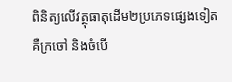ពិនិត្យលើវត្ថុធាតុដើម២ប្រភេទផ្សេងទៀតគឺក្រចៅ និងចំបើ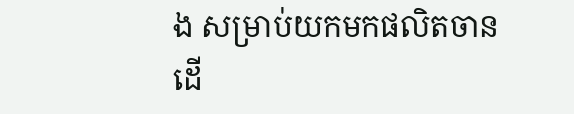ង សម្រាប់យកមកផលិតចាន ដើ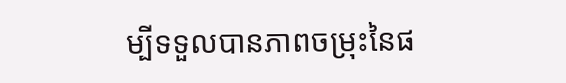ម្បីទទួលបានភាពចម្រុះនៃផ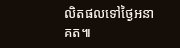លិតផលទៅថ្ងៃអនាគត៕